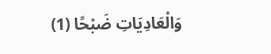وَالْعَادِيَاتِ ضَبْحًا (1)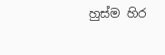හුස්ම හිර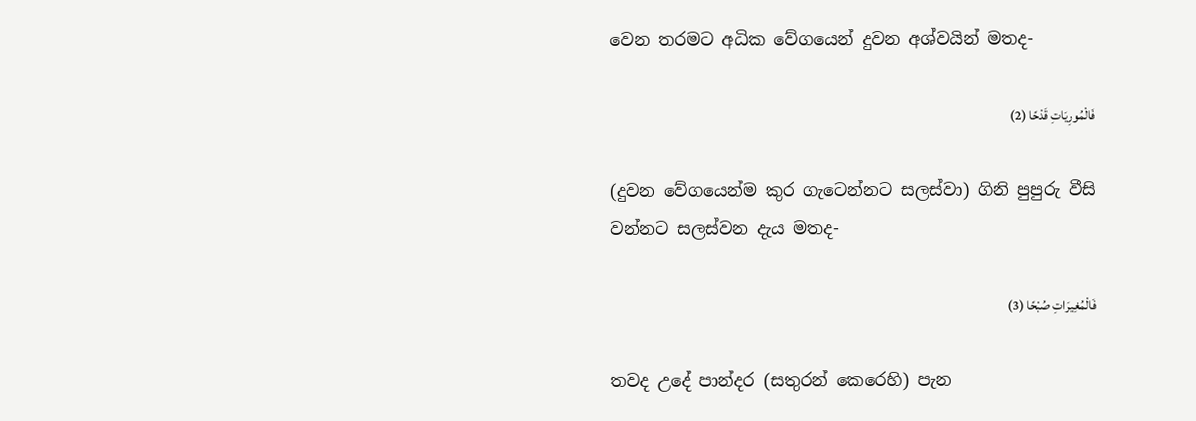වෙන තරමට අධික වේගයෙන් දුවන අශ්වයින් මතද-

فَالْمُورِيَاتِ قَدْحًا (2)

(දුවන වේගයෙන්ම කුර ගැටෙන්නට සලස්වා) ගිනි පුපුරු වීසි වන්නට සලස්වන දැය මතද-

فَالْمُغِيرَاتِ صُبْحًا (3)

තවද උදේ පාන්දර (සතුරන් කෙරෙහි) පැන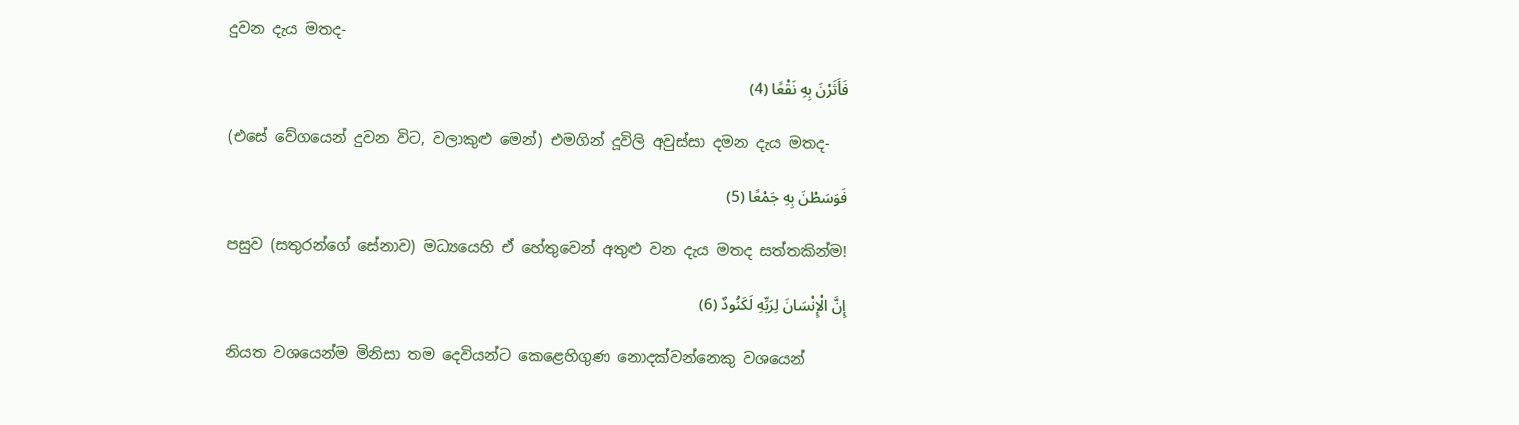දුවන දැය මතද-

فَأَثَرْنَ بِهِ نَقْعًا (4)

(එසේ වේගයෙන් දුවන විට, වලාකුළු මෙන්) එමගින් දූවිලි අවුස්සා දමන දැය මතද-

فَوَسَطْنَ بِهِ جَمْعًا (5)

පසුව (සතුරන්ගේ සේනාව) මධ්‍යයෙහි ඒ හේතුවෙන් අතුළු වන දැය මතද සත්තකින්ම!

إِنَّ الْإِنْسَانَ لِرَبِّهِ لَكَنُودٌ (6)

නියත වශයෙන්ම මිනිසා තම දෙවියන්ට කෙළෙහිගුණ නොදක්වන්නෙකු වශයෙන්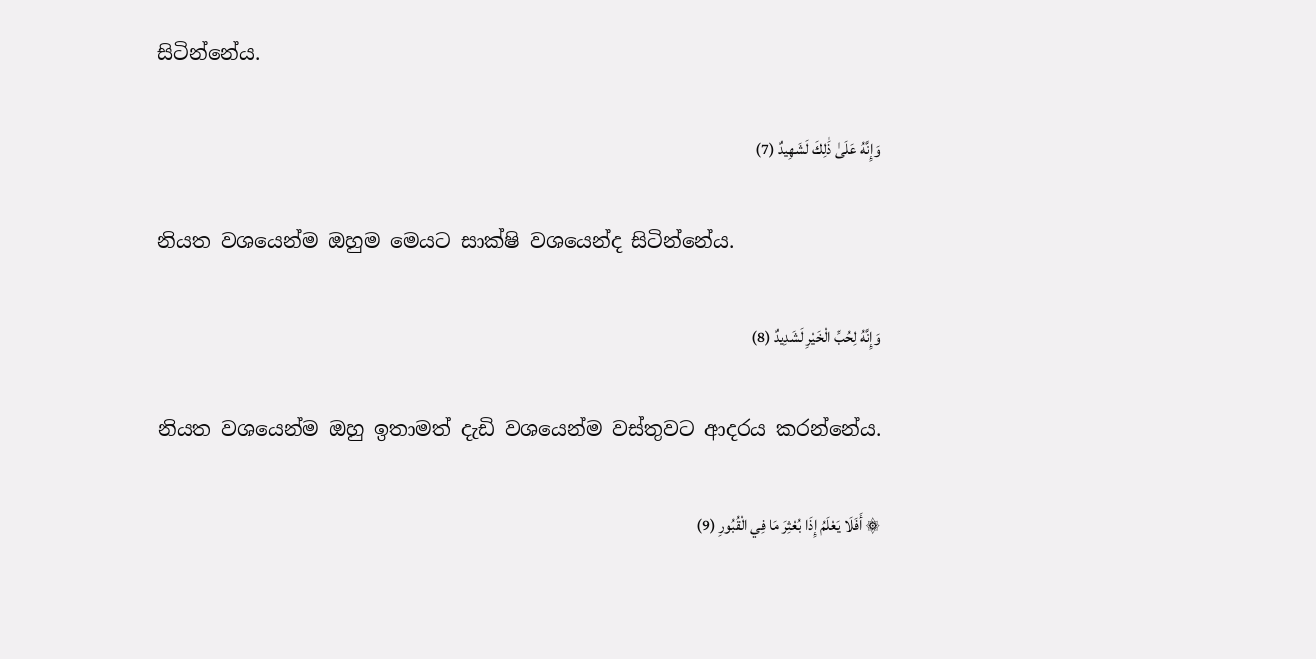සිටින්නේය.

وَإِنَّهُ عَلَىٰ ذَٰلِكَ لَشَهِيدٌ (7)

නියත වශයෙන්ම ඔහුම මෙයට සාක්ෂි වශයෙන්ද සිටින්නේය.

وَإِنَّهُ لِحُبِّ الْخَيْرِ لَشَدِيدٌ (8)

නියත වශයෙන්ම ඔහු ඉතාමත් දැඩි වශයෙන්ම වස්තුවට ආදරය කරන්නේය.

۞ أَفَلَا يَعْلَمُ إِذَا بُعْثِرَ مَا فِي الْقُبُورِ (9)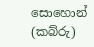සොහොන් (කබ්රු)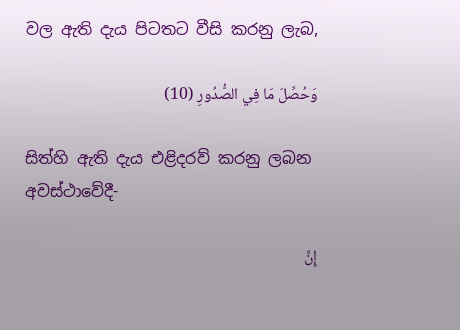වල ඇති දැය පිටතට වීසි කරනු ලැබ,

وَحُصِّلَ مَا فِي الصُّدُورِ (10)

සිත්හි ඇති දැය එළිදරව් කරනු ලබන අවස්ථාවේදී-

إِنَّ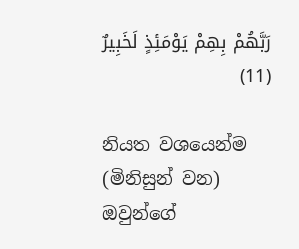رَبَّهُمْ بِهِمْ يَوْمَئِذٍ لَخَبِيرٌ (11)

නියත වශයෙන්ම (මිනිසුන් වන) ඔවුන්ගේ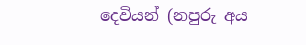දෙවියන් (නපුරු අය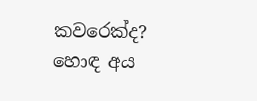කවරෙක්ද? හොඳ අය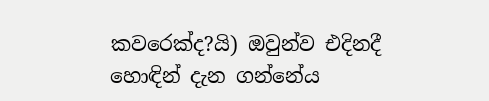කවරෙක්ද?යි) ඔවුන්ව එදිනදී හොඳින් දැන ගන්නේය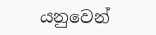යනුවෙන්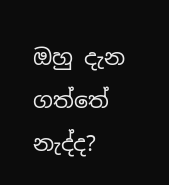ඔහු දැන ගත්තේ නැද්ද?